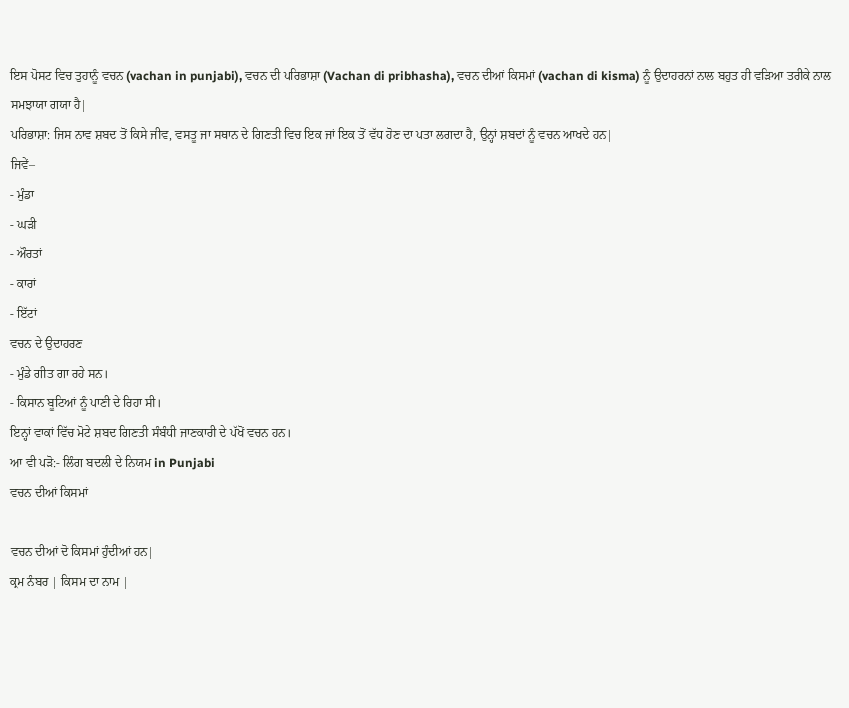ਇਸ ਪੋਸਟ ਵਿਚ ਤੁਹਾਨੂੰ ਵਚਨ (vachan in punjabi), ਵਚਨ ਦੀ ਪਰਿਭਾਸ਼ਾ (Vachan di pribhasha), ਵਚਨ ਦੀਆਂ ਕਿਸਮਾਂ (vachan di kisma) ਨੂੰ ਉਦਾਹਰਨਾਂ ਨਾਲ ਬਹੁਤ ਹੀ ਵੜਿਆ ਤਰੀਕੇ ਨਾਲ ਸਮਝਾਯਾ ਗਯਾ ਹੈ|
ਪਰਿਭਾਸ਼ਾ: ਜਿਸ ਨਾਵ ਸ਼ਬਦ ਤੋਂ ਕਿਸੇ ਜੀਵ, ਵਸਤੂ ਜਾ ਸਥਾਨ ਦੇ ਗਿਣਤੀ ਵਿਚ ਇਕ ਜਾਂ ਇਕ ਤੋਂ ਵੱਧ ਹੋਣ ਦਾ ਪਤਾ ਲਗਦਾ ਹੈ, ਉਨ੍ਹਾਂ ਸ਼ਬਦਾਂ ਨੂੰ ਵਚਨ ਆਖਦੇ ਹਨ|
ਜਿਵੇਂ–
- ਮੁੰਡਾ
- ਘੜੀ
- ਔਰਤਾਂ
- ਕਾਰਾਂ
- ਇੱਟਾਂ
ਵਚਨ ਦੇ ਉਦਾਹਰਣ
- ਮੁੰਡੇ ਗੀਤ ਗਾ ਰਹੇ ਸਨ।
- ਕਿਸਾਨ ਬੂਟਿਆਂ ਨੂੰ ਪਾਣੀ ਦੇ ਰਿਹਾ ਸੀ।
ਇਨ੍ਹਾਂ ਵਾਕਾਂ ਵਿੱਚ ਮੋਟੇ ਸ਼ਬਦ ਗਿਣਤੀ ਸੰਬੰਧੀ ਜਾਣਕਾਰੀ ਦੇ ਪੱਖੋਂ ਵਚਨ ਹਨ।
ਆ ਵੀ ਪੜੋ:- ਲਿੰਗ ਬਦਲੀ ਦੇ ਨਿਯਮ in Punjabi
ਵਚਨ ਦੀਆਂ ਕਿਸਮਾਂ

ਵਚਨ ਦੀਆਂ ਦੋ ਕਿਸਮਾਂ ਹੁੰਦੀਆਂ ਹਨ|
ਕ੍ਰਮ ਨੰਬਰ | ਕਿਸਮ ਦਾ ਨਾਮ |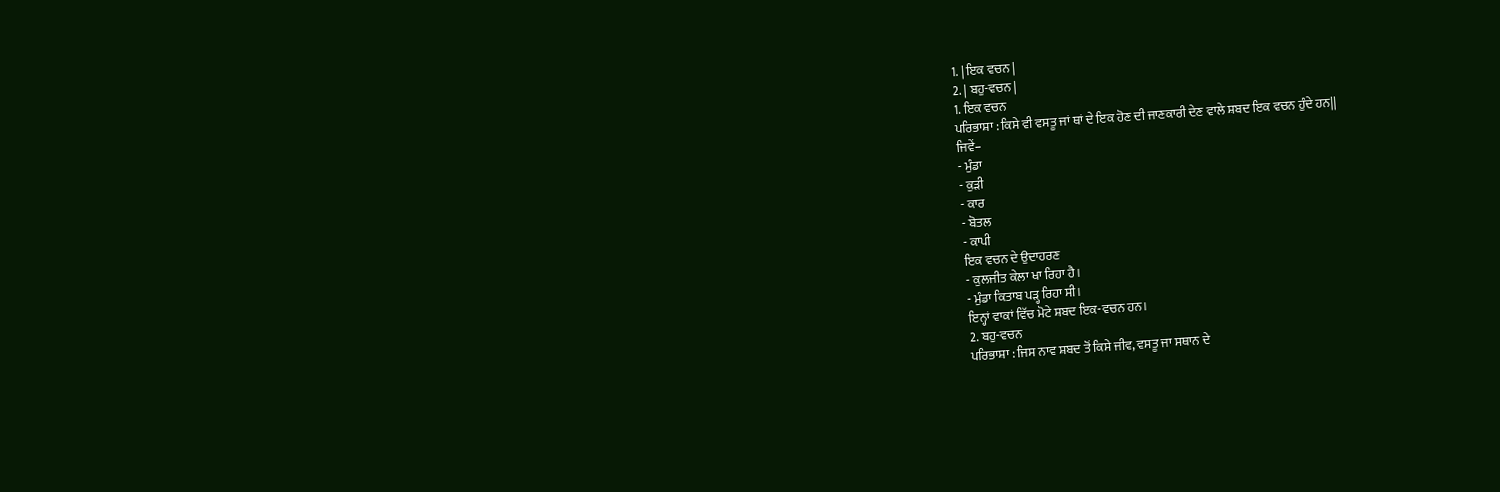1. | ਇਕ ਵਚਨ |
2. | ਬਹੁ-ਵਚਨ |
1. ਇਕ ਵਚਨ
ਪਰਿਭਾਸ਼ਾ : ਕਿਸੇ ਵੀ ਵਸਤੂ ਜਾਂ ਥਾਂ ਦੇ ਇਕ ਹੋਣ ਦੀ ਜਾਣਕਾਰੀ ਦੇਣ ਵਾਲੇ ਸ਼ਬਦ ਇਕ ਵਚਨ ਹੁੰਦੇ ਹਨ||
ਜਿਵੇਂ–
- ਮੁੰਡਾ
- ਕੁੜੀ
- ਕਾਰ
- ਬੋਤਲ
- ਕਾਪੀ
ਇਕ ਵਚਨ ਦੇ ਉਦਾਹਰਣ
- ਕੁਲਜੀਤ ਕੇਲਾ ਖਾ ਰਿਹਾ ਹੈ।
- ਮੁੰਡਾ ਕਿਤਾਬ ਪੜ੍ਹ ਰਿਹਾ ਸੀ।
ਇਨ੍ਹਾਂ ਵਾਕਾਂ ਵਿੱਚ ਮੋਟੇ ਸ਼ਬਦ ਇਕ-ਵਚਨ ਹਨ।
2. ਬਹੁ-ਵਚਨ
ਪਰਿਭਾਸ਼ਾ : ਜਿਸ ਨਾਵ ਸ਼ਬਦ ਤੋਂ ਕਿਸੇ ਜੀਵ, ਵਸਤੂ ਜਾ ਸਥਾਨ ਦੇ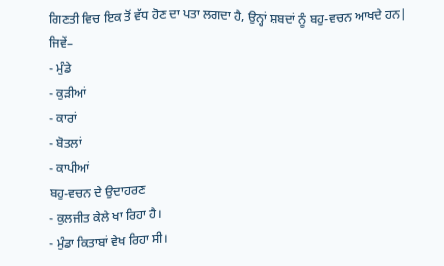ਗਿਣਤੀ ਵਿਚ ਇਕ ਤੋਂ ਵੱਧ ਹੋਣ ਦਾ ਪਤਾ ਲਗਦਾ ਹੈ, ਉਨ੍ਹਾਂ ਸ਼ਬਦਾਂ ਨੂੰ ਬਹੁ-ਵਚਨ ਆਖਦੇ ਹਨ|
ਜਿਵੇਂ–
- ਮੁੰਡੇ
- ਕੁੜੀਆਂ
- ਕਾਰਾਂ
- ਬੋਤਲਾਂ
- ਕਾਪੀਆਂ
ਬਹੁ-ਵਚਨ ਦੇ ਉਦਾਹਰਣ
- ਕੁਲਜੀਤ ਕੇਲੇ ਖਾ ਰਿਹਾ ਹੈ।
- ਮੁੰਡਾ ਕਿਤਾਬਾਂ ਵੇਖ ਰਿਹਾ ਸੀ।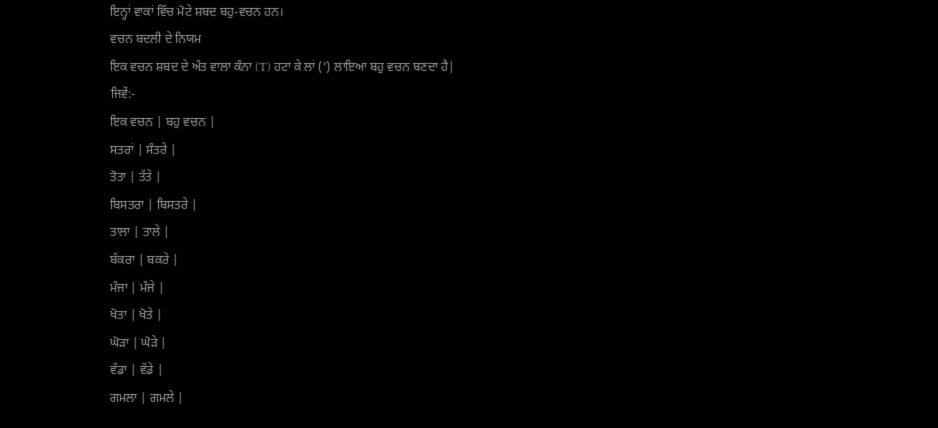ਇਨ੍ਹਾਂ ਵਾਕਾਂ ਵਿੱਚ ਮੋਟੇ ਸ਼ਬਦ ਬਹੁ-ਵਚਨ ਹਨ।
ਵਚਨ ਬਦਲੀ ਦੇ ਨਿਯਮ
ਇਕ ਵਚਨ ਸ਼ਬਦ ਦੇ ਅੰਤ ਵਾਲਾ ਕੰਨਾ (T) ਹਟਾ ਕੇ ਲਾਂ (‘) ਲਾਇਆ ਬਹੁ ਵਚਨ ਬਣਦਾ ਹੈ|
ਜਿਵੇਂ:-
ਇਕ ਵਚਨ | ਬਹੁ ਵਚਨ |
ਸਤਰਾਂ | ਸੰਤਰੇ |
ਤੋਤਾ | ਤੱਤੇ |
ਬਿਸਤਰਾ | ਬਿਸਤਰੇ |
ਤਾਲਾ | ਤਾਲੇ |
ਬੱਕਰਾ | ਬਕਰੇ |
ਮੰਜਾ | ਮੰਜੇ |
ਖੋਤਾ | ਖੋਤੇ |
ਘੋੜਾ | ਘੋੜੇ |
ਵੱਡਾ | ਵੱਡੇ |
ਗਮਲਾ | ਗਮਲੇ |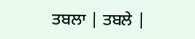ਤਬਲਾ | ਤਬਲੇ |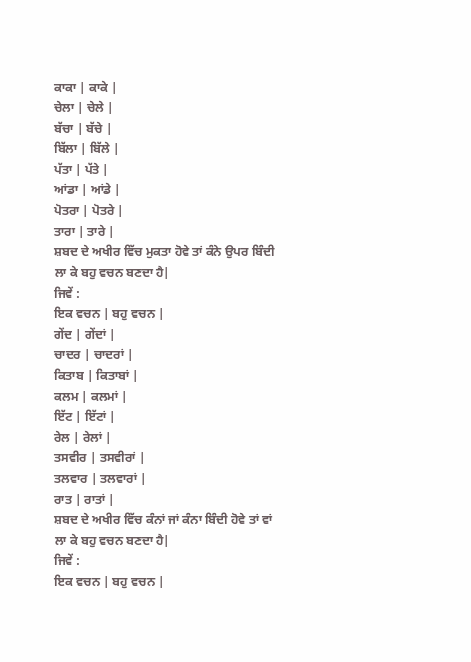ਕਾਕਾ | ਕਾਕੇ |
ਚੇਲਾ | ਚੇਲੇ |
ਬੱਚਾ | ਬੱਚੇ |
ਬਿੱਲਾ | ਬਿੱਲੇ |
ਪੱਤਾ | ਪੱਤੇ |
ਆਂਡਾ | ਆਂਡੇ |
ਪੋਤਰਾ | ਪੋਤਰੇ |
ਤਾਰਾ | ਤਾਰੇ |
ਸ਼ਬਦ ਦੇ ਅਖੀਰ ਵਿੱਚ ਮੁਕਤਾ ਹੋਵੇ ਤਾਂ ਕੰਨੇ ਉਪਰ ਬਿੰਦੀ ਲਾ ਕੇ ਬਹੁ ਵਚਨ ਬਣਦਾ ਹੈ|
ਜਿਵੇਂ :
ਇਕ ਵਚਨ | ਬਹੁ ਵਚਨ |
ਗੇਂਦ | ਗੇਂਦਾਂ |
ਚਾਦਰ | ਚਾਦਰਾਂ |
ਕਿਤਾਬ | ਕਿਤਾਬਾਂ |
ਕਲਮ | ਕਲਮਾਂ |
ਇੱਟ | ਇੱਟਾਂ |
ਰੇਲ | ਰੇਲਾਂ |
ਤਸਵੀਰ | ਤਸਵੀਰਾਂ |
ਤਲਵਾਰ | ਤਲਵਾਰਾਂ |
ਰਾਤ | ਰਾਤਾਂ |
ਸ਼ਬਦ ਦੇ ਅਖੀਰ ਵਿੱਚ ਕੰਨਾਂ ਜਾਂ ਕੰਨਾ ਬਿੰਦੀ ਹੋਵੇ ਤਾਂ ਵਾਂ ਲਾ ਕੇ ਬਹੁ ਵਚਨ ਬਣਦਾ ਹੈ|
ਜਿਵੇਂ :
ਇਕ ਵਚਨ | ਬਹੁ ਵਚਨ |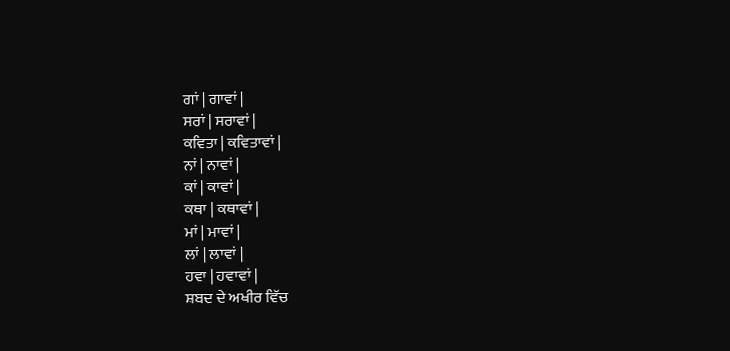ਗਾਂ | ਗਾਵਾਂ |
ਸਰਾਂ | ਸਰਾਵਾਂ |
ਕਵਿਤਾ | ਕਵਿਤਾਵਾਂ |
ਨਾਂ | ਨਾਵਾਂ |
ਕਾਂ | ਕਾਵਾਂ |
ਕਥਾ | ਕਥਾਵਾਂ |
ਮਾਂ | ਮਾਵਾਂ |
ਲਾਂ | ਲਾਵਾਂ |
ਹਵਾ | ਹਵਾਵਾਂ |
ਸ਼ਬਦ ਦੇ ਅਖੀਰ ਵਿੱਚ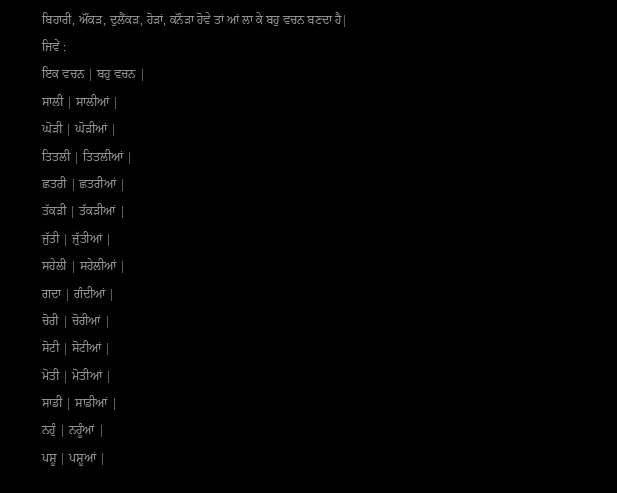ਬਿਹਾਰੀ, ਔਂਕੜ, ਦੁਲੈਂਕੜ, ਹੋੜਾਂ, ਕਨੌੜਾ ਹੋਵੇ ਤਾਂ ਆਂ ਲਾ ਕੇ ਬਹੁ ਵਚਨ ਬਣਦਾ ਹੈ|
ਜਿਵੇਂ :
ਇਕ ਵਚਨ | ਬਹੁ ਵਚਨ |
ਸਾਲੀ | ਸਾਲੀਆਂ |
ਘੋੜੀ | ਘੋੜੀਆਂ |
ਤਿਤਲੀ | ਤਿਤਲੀਆਂ |
ਛਤਰੀ | ਛਤਰੀਆਂ |
ਤੱਕੜੀ | ਤੱਕੜੀਆਂ |
ਜੁੱਤੀ | ਜੁੱਤੀਆਂ |
ਸਹੇਲੀ | ਸਹੇਲੀਆਂ |
ਗਦਾ | ਗੰਦੀਆਂ |
ਚੋਰੀ | ਚੋਰੀਆਂ |
ਸੋਟੀ | ਸੋਟੀਆਂ |
ਮੋਤੀ | ਮੋਤੀਆਂ |
ਸਾਡੀ | ਸਾਡੀਆਂ |
ਨਹੁੰ | ਨਹੂੰਆਂ |
ਪਸ਼ੂ | ਪਸ਼ੂਆਂ |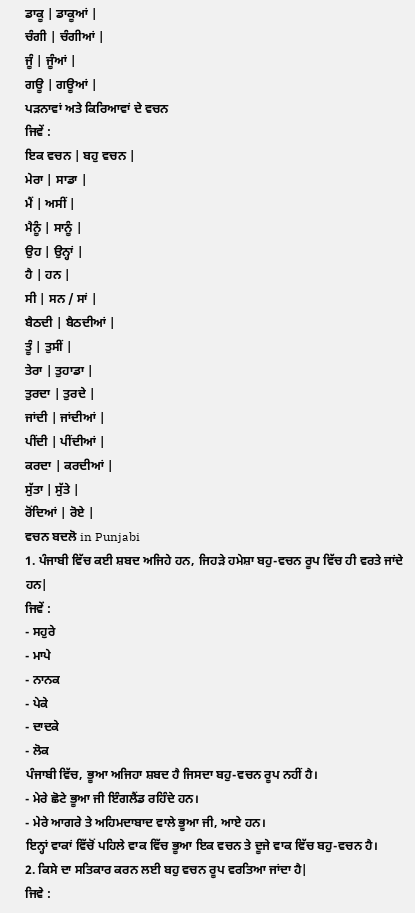ਡਾਕੂ | ਡਾਕੂਆਂ |
ਚੰਗੀ | ਚੰਗੀਆਂ |
ਜੂੰ | ਜੂੰਆਂ |
ਗਊ | ਗਊਆਂ |
ਪੜਨਾਵਾਂ ਅਤੇ ਕਿਰਿਆਵਾਂ ਦੇ ਵਚਨ
ਜਿਵੇਂ :
ਇਕ ਵਚਨ | ਬਹੁ ਵਚਨ |
ਮੇਰਾ | ਸਾਡਾ |
ਮੈਂ | ਅਸੀਂ |
ਮੈਨੂੰ | ਸਾਨੂੰ |
ਉਹ | ਉਨ੍ਹਾਂ |
ਹੈ | ਹਨ |
ਸੀ | ਸਨ / ਸਾਂ |
ਬੈਠਦੀ | ਬੈਠਦੀਆਂ |
ਤੂੰ | ਤੁਸੀਂ |
ਤੇਰਾ | ਤੁਹਾਡਾ |
ਤੁਰਦਾ | ਤੁਰਦੇ |
ਜਾਂਦੀ | ਜਾਂਦੀਆਂ |
ਪੀਂਦੀ | ਪੀਂਦੀਆਂ |
ਕਰਦਾ | ਕਰਦੀਆਂ |
ਸੁੱਤਾ | ਸੁੱਤੇ |
ਰੋਂਦਿਆਂ | ਰੋਏ |
ਵਚਨ ਬਦਲੋ in Punjabi
1. ਪੰਜਾਬੀ ਵਿੱਚ ਕਈ ਸ਼ਬਦ ਅਜਿਹੇ ਹਨ, ਜਿਹੜੇ ਹਮੇਸ਼ਾ ਬਹੁ-ਵਚਨ ਰੂਪ ਵਿੱਚ ਹੀ ਵਰਤੇ ਜਾਂਦੇ ਹਨ|
ਜਿਵੇਂ :
- ਸਹੁਰੇ
- ਮਾਪੇ
- ਨਾਨਕ
- ਪੇਕੇ
- ਦਾਦਕੇ
- ਲੋਕ
ਪੰਜਾਬੀ ਵਿੱਚ, ਭੂਆ ਅਜਿਹਾ ਸ਼ਬਦ ਹੈ ਜਿਸਦਾ ਬਹੁ-ਵਚਨ ਰੂਪ ਨਹੀਂ ਹੈ।
- ਮੇਰੇ ਛੋਟੇ ਭੂਆ ਜੀ ਇੰਗਲੈਂਡ ਰਹਿੰਦੇ ਹਨ।
- ਮੇਰੇ ਆਗਰੇ ਤੇ ਅਹਿਮਦਾਬਾਦ ਵਾਲੇ ਭੂਆ ਜੀ, ਆਏ ਹਨ।
ਇਨ੍ਹਾਂ ਵਾਕਾਂ ਵਿੱਚੋਂ ਪਹਿਲੇ ਵਾਕ ਵਿੱਚ ਭੂਆ ਇਕ ਵਚਨ ਤੇ ਦੂਜੇ ਵਾਕ ਵਿੱਚ ਬਹੁ-ਵਚਨ ਹੈ।
2. ਕਿਸੇ ਦਾ ਸਤਿਕਾਰ ਕਰਨ ਲਈ ਬਹੁ ਵਚਨ ਰੂਪ ਵਰਤਿਆ ਜਾਂਦਾ ਹੈ|
ਜਿਵੇ :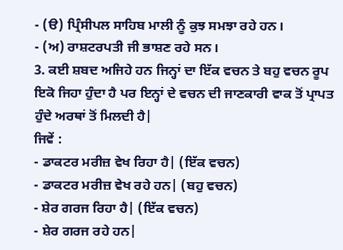- (ੳ) ਪ੍ਰਿੰਸੀਪਲ ਸਾਹਿਬ ਮਾਲੀ ਨੂੰ ਕੁਝ ਸਮਝਾ ਰਹੇ ਹਨ।
- (ਅ) ਰਾਸ਼ਟਰਪਤੀ ਜੀ ਭਾਸ਼ਣ ਰਹੇ ਸਨ।
3. ਕਈ ਸ਼ਬਦ ਅਜਿਹੇ ਹਨ ਜਿਨ੍ਹਾਂ ਦਾ ਇੱਕ ਵਚਨ ਤੇ ਬਹੁ ਵਚਨ ਰੂਪ ਇਕੋ ਜਿਹਾ ਹੁੰਦਾ ਹੈ ਪਰ ਇਨ੍ਹਾਂ ਦੇ ਵਚਨ ਦੀ ਜਾਣਕਾਰੀ ਵਾਕ ਤੋਂ ਪ੍ਰਾਪਤ ਹੁੰਦੇ ਅਰਥਾਂ ਤੋਂ ਮਿਲਦੀ ਹੈ|
ਜਿਵੇਂ :
- ਡਾਕਟਰ ਮਰੀਜ਼ ਵੇਖ ਰਿਹਾ ਹੈ| (ਇੱਕ ਵਚਨ)
- ਡਾਕਟਰ ਮਰੀਜ਼ ਵੇਖ ਰਹੇ ਹਨ| (ਬਹੁ ਵਚਨ)
- ਸ਼ੇਰ ਗਰਜ ਰਿਹਾ ਹੈ| (ਇੱਕ ਵਚਨ)
- ਸ਼ੇਰ ਗਰਜ ਰਹੇ ਹਨ|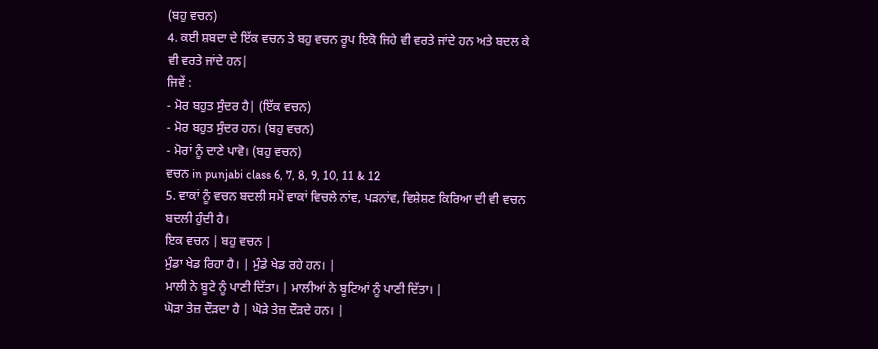(ਬਹੁ ਵਚਨ)
4. ਕਈ ਸ਼ਬਦਾ ਦੇ ਇੱਕ ਵਚਨ ਤੇ ਬਹੁ ਵਚਨ ਰੂਪ ਇਕੋ ਜਿਹੇ ਵੀ ਵਰਤੇ ਜਾਂਦੇ ਹਨ ਅਤੇ ਬਦਲ ਕੇ ਵੀ ਵਰਤੇ ਜਾਂਦੇ ਹਨ|
ਜਿਵੇਂ :
- ਮੋਰ ਬਹੁਤ ਸੁੰਦਰ ਹੈ| (ਇੱਕ ਵਚਨ)
- ਮੋਰ ਬਹੁਤ ਸੁੰਦਰ ਹਨ। (ਬਹੁ ਵਚਨ)
- ਮੋਰਾਂ ਨੂੰ ਦਾਣੇ ਪਾਵੋ। (ਬਹੁ ਵਚਨ)
ਵਚਨ in punjabi class 6, 7, 8, 9, 10, 11 & 12
5. ਵਾਕਾਂ ਨੂੰ ਵਚਨ ਬਦਲੀ ਸਮੇਂ ਵਾਕਾਂ ਵਿਚਲੇ ਨਾਂਵ, ਪੜਨਾਂਵ, ਵਿਸ਼ੇਸ਼ਣ ਕਿਰਿਆ ਦੀ ਵੀ ਵਚਨ ਬਦਲੀ ਹੁੰਦੀ ਹੈ।
ਇਕ ਵਚਨ | ਬਹੁ ਵਚਨ |
ਮੁੰਡਾ ਖੇਡ ਰਿਹਾ ਹੈ। | ਮੁੰਡੇ ਖੇਡ ਰਹੇ ਹਨ। |
ਮਾਲੀ ਨੇ ਬੂਟੇ ਨੂੰ ਪਾਣੀ ਦਿੱਤਾ। | ਮਾਲੀਆਂ ਨੇ ਬੂਟਿਆਂ ਨੂੰ ਪਾਣੀ ਦਿੱਤਾ। |
ਘੋੜਾ ਤੇਜ਼ ਦੌੜਦਾ ਹੈ | ਘੋੜੇ ਤੇਜ਼ ਦੌੜਦੇ ਹਨ। |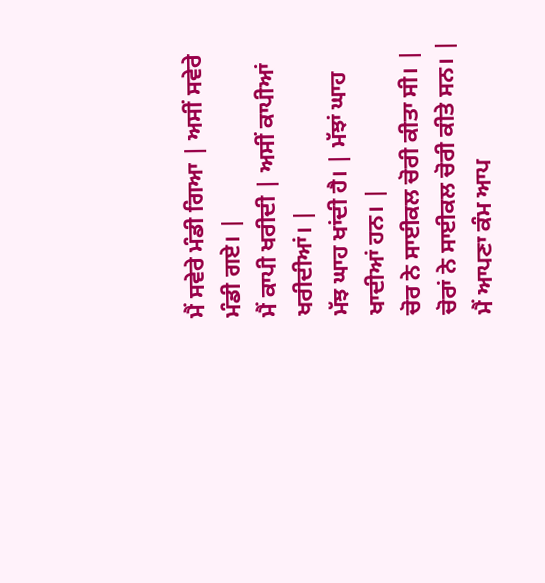ਮੈਂ ਸਵੇਰੇ ਮੰਡੀ ਗਿਆ | ਅਸੀਂ ਸਵੇਰੇ ਮੰਡੀ ਗਏ। |
ਮੈਂ ਕਾਪੀ ਖਰੀਦੀ | ਅਸੀਂ ਕਾਪੀਆਂ ਖਰੀਦੀਆਂ। |
ਮੱਝ ਘਾਹ ਖਾਂਦੀ ਹੈ। | ਮੱਝਾਂ ਘਾਹ ਖਾਦੀਆਂ ਹਨ। |
ਚੋਰ ਨੇ ਸਾਈਕਲ ਚੋਰੀ ਕੀਤਾ ਸੀ। | ਚੋਰਾਂ ਨੇ ਸਾਈਕਲ ਚੋਰੀ ਕੀਤੇ ਸਨ। |
ਮੈਂ ਆਪਣਾ ਕੰਮ ਆਪ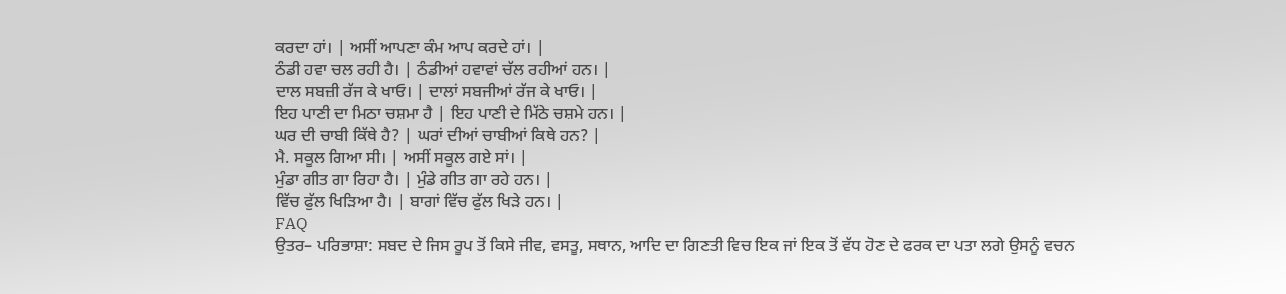ਕਰਦਾ ਹਾਂ। | ਅਸੀਂ ਆਪਣਾ ਕੰਮ ਆਪ ਕਰਦੇ ਹਾਂ। |
ਠੰਡੀ ਹਵਾ ਚਲ ਰਹੀ ਹੈ। | ਠੰਡੀਆਂ ਹਵਾਵਾਂ ਚੱਲ ਰਹੀਆਂ ਹਨ। |
ਦਾਲ ਸਬਜ਼ੀ ਰੱਜ ਕੇ ਖਾਓ। | ਦਾਲਾਂ ਸਬਜੀਆਂ ਰੱਜ ਕੇ ਖਾਓ। |
ਇਹ ਪਾਣੀ ਦਾ ਮਿਠਾ ਚਸ਼ਮਾ ਹੈ | ਇਹ ਪਾਣੀ ਦੇ ਮਿੱਠੇ ਚਸ਼ਮੇ ਹਨ। |
ਘਰ ਦੀ ਚਾਬੀ ਕਿੱਥੇ ਹੈ? | ਘਰਾਂ ਦੀਆਂ ਚਾਬੀਆਂ ਕਿਥੇ ਹਨ? |
ਮੈ. ਸਕੂਲ ਗਿਆ ਸੀ। | ਅਸੀਂ ਸਕੂਲ ਗਏ ਸਾਂ। |
ਮੁੰਡਾ ਗੀਤ ਗਾ ਰਿਹਾ ਹੈ। | ਮੁੰਡੇ ਗੀਤ ਗਾ ਰਹੇ ਹਨ। |
ਵਿੱਚ ਫੁੱਲ ਖਿੜਿਆ ਹੈ। | ਬਾਗਾਂ ਵਿੱਚ ਫੁੱਲ ਖਿੜੇ ਹਨ। |
FAQ
ਉਤਰ– ਪਰਿਭਾਸ਼ਾ: ਸਬਦ ਦੇ ਜਿਸ ਰੂਪ ਤੋਂ ਕਿਸੇ ਜੀਵ, ਵਸਤੂ, ਸਥਾਨ, ਆਦਿ ਦਾ ਗਿਣਤੀ ਵਿਚ ਇਕ ਜਾਂ ਇਕ ਤੋਂ ਵੱਧ ਹੋਣ ਦੇ ਫਰਕ ਦਾ ਪਤਾ ਲਗੇ ਉਸਨੂੰ ਵਚਨ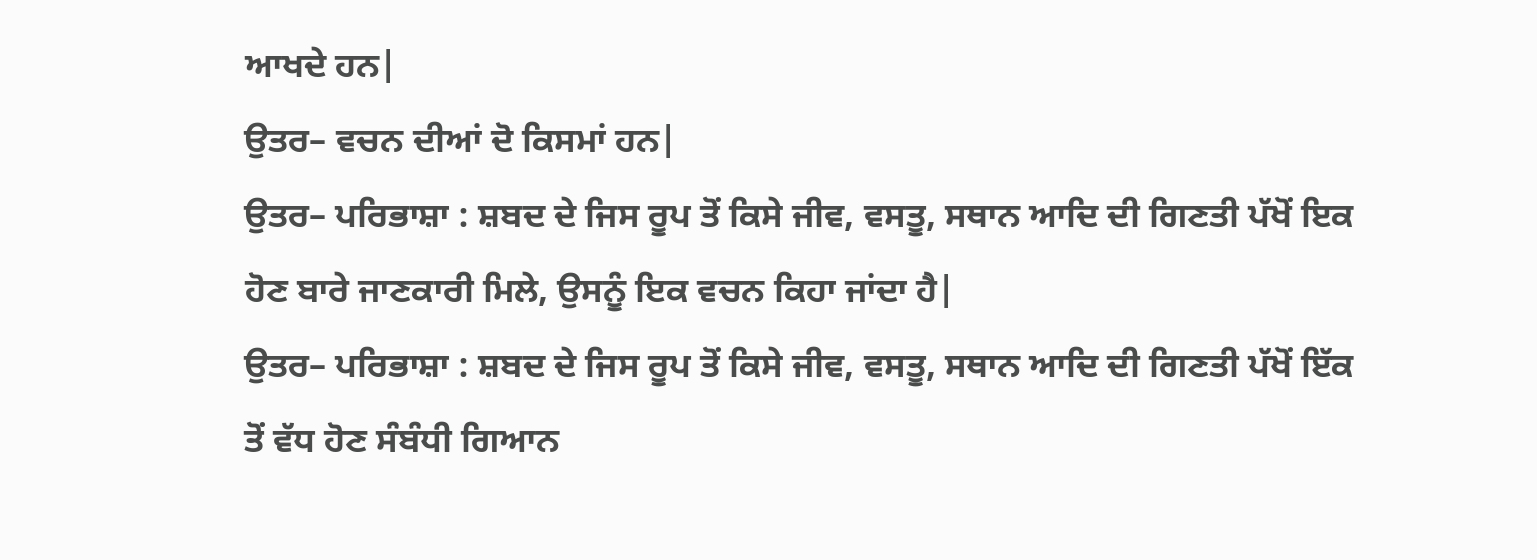ਆਖਦੇ ਹਨ|
ਉਤਰ– ਵਚਨ ਦੀਆਂ ਦੋ ਕਿਸਮਾਂ ਹਨ|
ਉਤਰ– ਪਰਿਭਾਸ਼ਾ : ਸ਼ਬਦ ਦੇ ਜਿਸ ਰੂਪ ਤੋਂ ਕਿਸੇ ਜੀਵ, ਵਸਤੂ, ਸਥਾਨ ਆਦਿ ਦੀ ਗਿਣਤੀ ਪੱਖੋਂ ਇਕ ਹੋਣ ਬਾਰੇ ਜਾਣਕਾਰੀ ਮਿਲੇ, ਉਸਨੂੰ ਇਕ ਵਚਨ ਕਿਹਾ ਜਾਂਦਾ ਹੈ|
ਉਤਰ– ਪਰਿਭਾਸ਼ਾ : ਸ਼ਬਦ ਦੇ ਜਿਸ ਰੂਪ ਤੋਂ ਕਿਸੇ ਜੀਵ, ਵਸਤੂ, ਸਥਾਨ ਆਦਿ ਦੀ ਗਿਣਤੀ ਪੱਖੋਂ ਇੱਕ ਤੋਂ ਵੱਧ ਹੋਣ ਸੰਬੰਧੀ ਗਿਆਨ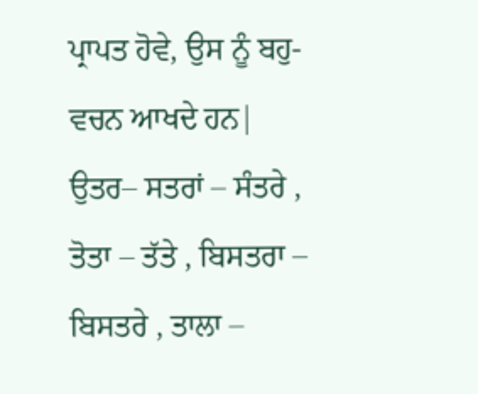ਪ੍ਰਾਪਤ ਹੋਵੇ, ਉਸ ਨੂੰ ਬਹੁ-ਵਚਨ ਆਖਦੇ ਹਨ|
ਉਤਰ– ਸਤਰਾਂ – ਸੰਤਰੇ , ਤੋਤਾ – ਤੱਤੇ , ਬਿਸਤਰਾ – ਬਿਸਤਰੇ , ਤਾਲਾ –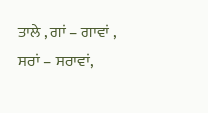ਤਾਲੇ , ਗਾਂ – ਗਾਵਾਂ , ਸਰਾਂ – ਸਰਾਵਾਂ,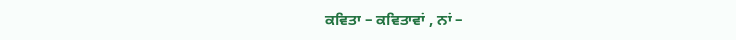ਕਵਿਤਾ – ਕਵਿਤਾਵਾਂ , ਨਾਂ –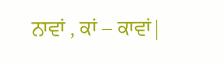ਨਾਵਾਂ , ਕਾਂ – ਕਾਵਾਂ|